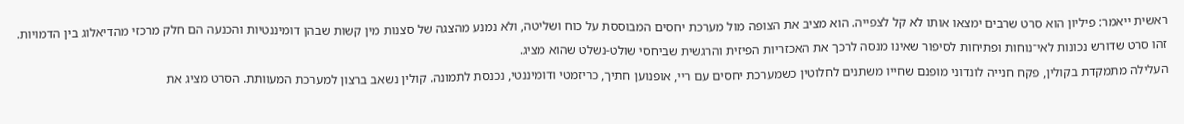ראשית ייאמר: פיליון הוא סרט שרבים ימצאו אותו לא קל לצפייה. הוא מציב את הצופה מול מערכת יחסים המבוססת על כוח ושליטה, ולא נמנע מהצגה של סצנות מין קשות שבהן דומיננטיות והכנעה הם חלק מרכזי מהדיאלוג בין הדמויות.
זהו סרט שדורש נכונות לאי־נוחות ופתיחות לסיפור שאינו מנסה לרכך את האכזריות הפיזית והרגשית שביחסי שולט-נשלט שהוא מציג.
העלילה מתמקדת בקולין, פקח חנייה לונדוני מופנם שחייו משתנים לחלוטין כשמערכת יחסים עם ריי, אופנוען חתיך, כריזמטי ודומיננטי, נכנסת לתמונה. קולין נשאב ברצון למערכת המעוותת. הסרט מציג את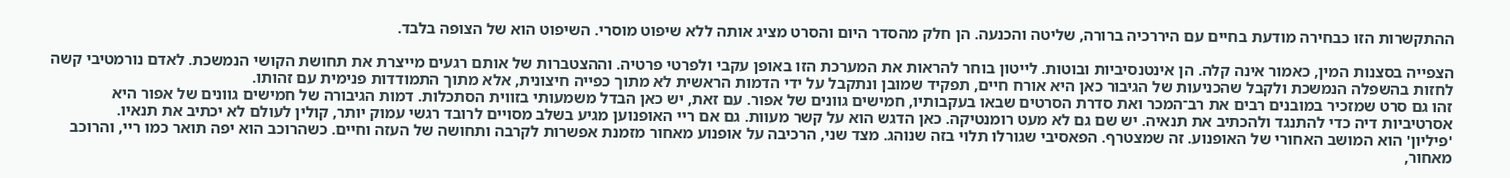ההתקשרות הזו כבחירה מודעת בחיים עם היררכיה ברורה, שליטה והכנעה. הן חלק מהסדר היום והסרט מציג אותה ללא שיפוט מוסרי. השיפוט הוא של הצופה בלבד.

הצפייה בסצנות המין, כאמור אינה קלה. הן אינטנסיביות ובוטות. לייטון בוחר להראות את המערכת הזו באופן עקבי ולפרטי פרטיה. וההצטברות של אותם רגעים מייצרת את תחושת הקושי הנמשכת. לאדם נורמטיבי קשה לחזות בהשפלה הנמשכת ולקבל שהכניעות של הגיבור כאן היא אורח חיים, תפקיד שמובן ונתקבל על ידי הדמות הראשית לא מתוך כפייה חיצונית, אלא מתוך התמודדות פנימית עם זהותו.
זהו גם סרט שמזכיר במובנים רבים את רב־המכר ואת סדרת הסרטים שבאו בעקבותיו, חמישים גוונים של אפור. עם זאת, יש כאן הבדל משמעותי בזווית הסתכלות. דמות הגיבורה של חמישים גוונים של אפור היא אסרטיביות דיה כדי להתנגד ולהכתיב את תנאיה. יש שם גם לא מעט רומנטיקה. כאן הדגש הוא על קשר מעוות. גם אם ריי האופנוען מגיע בשלב מסויים לרובד רגשי עמוק יותר, קולין לעולם לא יכתיב את תנאיו.
'פיליון' הוא המושב האחורי של האופנוע. זה שמצטרף. הפאסיבי שגורלו תלוי בזה שנוהג. מצד שני, הרכיבה על אופנוע מאחור מזמנת אפשרות לקרבה ותחושה של העזה וחיים. כשהרוכב הוא יפה תואר כמו ריי, והרוכב מאחור,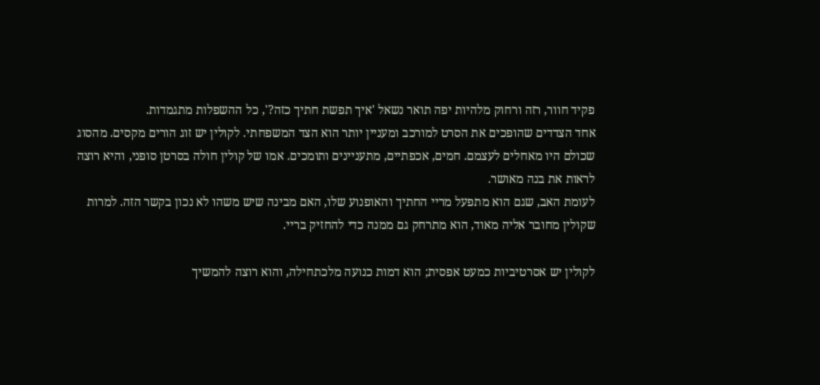פקיד חוור, רזה ורחוק מלהיות יפה תואר נשאל 'איך תפשת חתיך כזה?', כל ההשפלות מתגמדות.
אחד הצדדים שהופכים את הסרט למורכב ומעניין יותר הוא הצד המשפחתי. לקולין יש זוג הורים מקסים. מהסוג שכולם היו מאחלים לעצמם. חמים, אכפתיים, מתעניינים ותומכים. אמו של קולין חולה בסרטן סופני, והיא רוצה לראות את בנה מאושר.
לעומת האב, שגם הוא מתפעל מריי החתיך והאופנוע שלו, האם מבינה שיש משהו לא נכון בקשר הזה. למרות שקולין מחובר אליה מאוד, הוא מתרחק גם ממנה כדי להחזיק בריי.

לקולין יש אסרטיביות כמעט אפסית; הוא דמות כנועה מלכתחילה, והוא רוצה להמשיך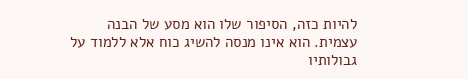להיות כזה, הסיפור שלו הוא מסע של הבנה עצמית. הוא אינו מנסה להשיג כוח אלא ללמוד על גבולותיו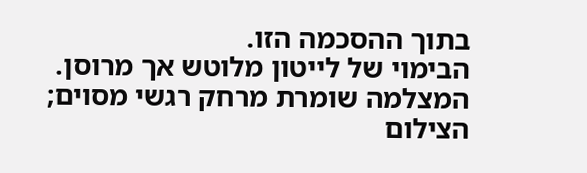בתוך ההסכמה הזו.
הבימוי של לייטון מלוטש אך מרוסן. המצלמה שומרת מרחק רגשי מסוים; הצילום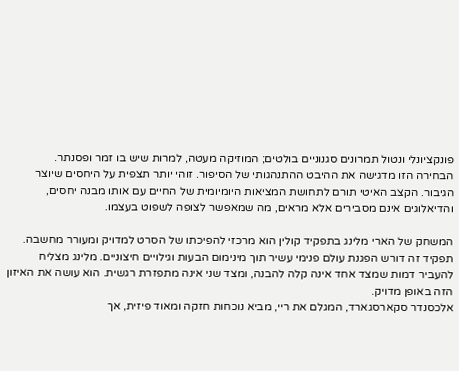פונקציונלי ונטול תמרונים סגנוניים בולטים; המוזיקה מעטה, למרות שיש בו זמר ופסנתר.
הבחירה הזו מדגישה את ההיבט ההתנהגותי של הסיפור. זוהי יותר תצפית על היחסים שיוצר הגיבור. הקצב האיטי תורם לתחושת המציאות היומיומית של החיים עם אותו מבנה יחסים, והדיאלוגים אינם מסבירים אלא מראים, מה שמאפשר לצופה לשפוט בעצמו.

המשחק של הארי מלינג בתפקיד קולין הוא מרכזי להפיכתו של הסרט למדויק ומעורר מחשבה. תפקיד זה דורש הפגנת עולם פנימי עשיר תוך מינימום הבעות וגילויים חיצוניים. מלינג מצליח להעביר דמות שמצד אחד אינה קלה להבנה, ומצד שני אינה מתפזרת רגשית. הוא עושה את האיזון הזה באופן מדויק.
אלכסנדר סקארסגארד, המגלם את ריי, מביא נוכחות חזקה ומאוד פיזית, אך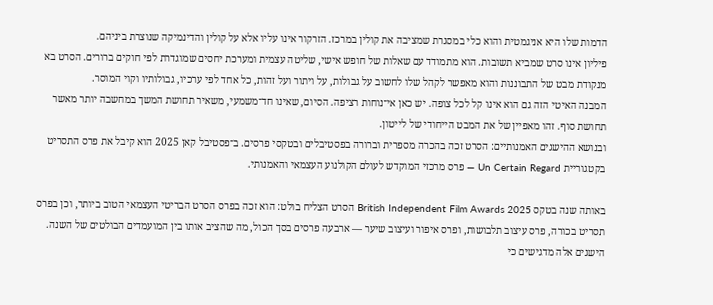הדמות שלו היא אניגמטית והוא כלי במסגרת שמציבה את קולין במרכז. הזרקור אינו עליו אלא על קולין והדינמיקה שנוצרת ביניהם.
פיליון אינו סרט שמביא תשובות. הוא מתמודד עם שאלות של חופש אישי, שליטה עצמית ומערכת יחסים שמוגדרת לפי חוקים ברורים. הסרט בא מנקודת מבט של התבוננות והוא מאפשר לקהל שלו לחשוב על גבולות, על ויתור ועל זהות, כל אחד לפי ערכיו, גבולותיו וקוי המוסר.
המבנה האיטי הזה גם הוא אינו קל לכל צופה. יש כאן אי־נוחות רציפה. הסיום, שאינו חד־משמעי, משאיר תחושת המשך במחשבה יותר מאשר תחושת סוף. זהו מאפיין של את המבט הייחודי של לייטון.
ובנושא ההישגים האמנותיים: הסרט זכה בהכרה מספרית וברורה בפסטיבלים ובטקסי פרסים. ב־פסטיבל קאן 2025 הוא קיבל את פרס התסריט בקטגוריית Un Certain Regard — פרס מרכזי המוקדש לעולם הקולנוע העצמאי והאמנותי.

באותה שנה בטקס British Independent Film Awards 2025 הסרט הצליח בולט: הוא זכה בפרס הסרט הבריטי העצמאי הטוב ביותר, וכן בפרס תסריט בכורה, פרס עיצוב תלבושות, ופרס איפור ועיצוב שיער — ארבעה פרסים בסך הכול, מה שהציב אותו בין המועמדים הבולטים של השנה.
הישגים אלה מדגישים כי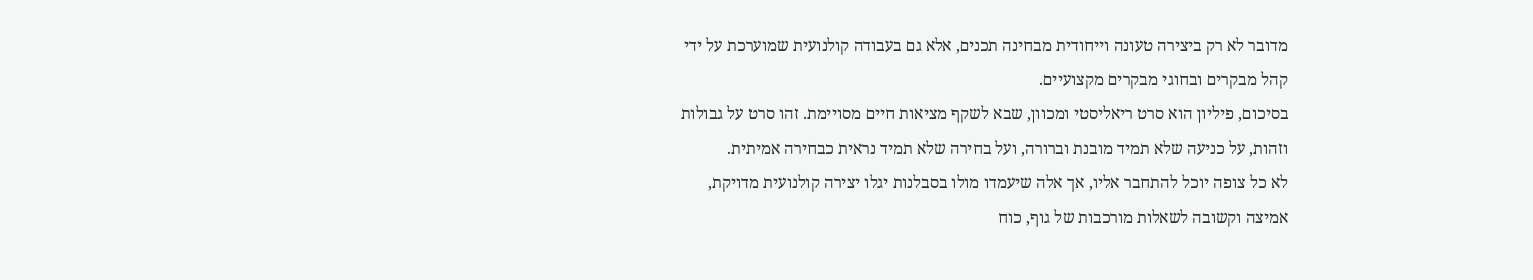מדובר לא רק ביצירה טעונה וייחודית מבחינה תכנים, אלא גם בעבודה קולנועית שמוערכת על ידי קהל מבקרים ובחוגי מבקרים מקצועיים.
בסיכום, פיליון הוא סרט ריאליסטי ומכוון, שבא לשקף מציאות חיים מסויימת. זהו סרט על גבולות וזהות, על כניעה שלא תמיד מובנת וברורה, ועל בחירה שלא תמיד נראית כבחירה אמיתית.
לא כל צופה יוכל להתחבר אליו, אך אלה שיעמדו מולו בסבלנות יגלו יצירה קולנועית מדויקת, אמיצה וקשובה לשאלות מורכבות של גוף, כוח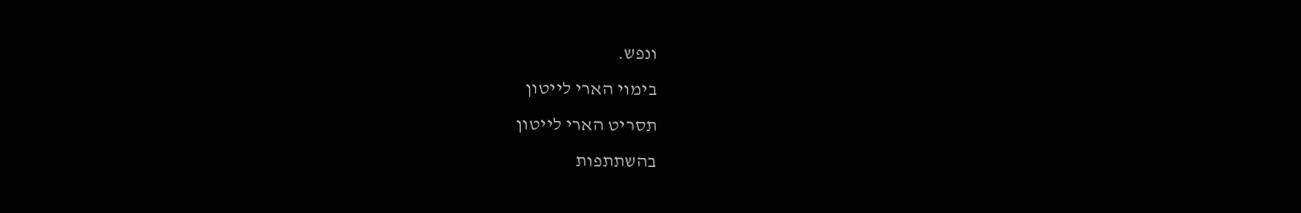ונפש.
בימוי הארי לייטון
תסריט הארי לייטון
בהשתתפות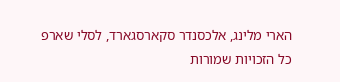הארי מלינג, אלכסנדר סקארסגארד, לסלי שארפ
כל הזכויות שמורות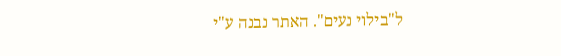ל"בילוי נעים". האתר נבנה ע"י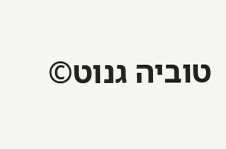טוביה גנוט©